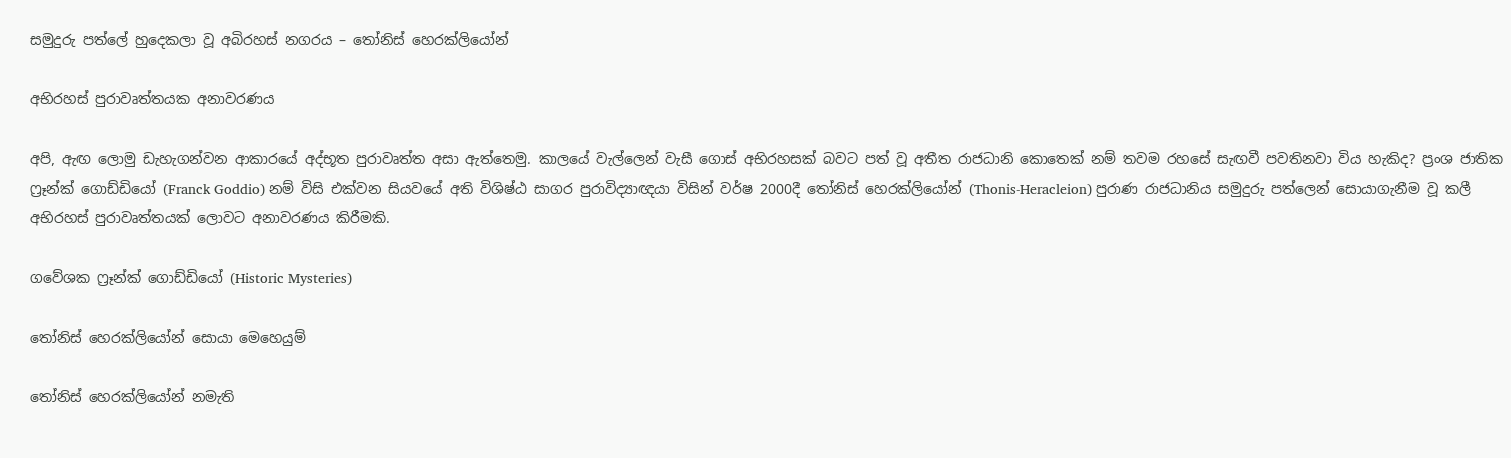සමුදුරු පත්ලේ හුදෙකලා වූ අබිරහස් නගරය – තෝනිස් හෙරක්ලියෝන්

අභිරහස් පුරාවෘත්තයක අනාවරණය

අපි, ඇඟ ලොමු ඩැහැගන්වන ආකාරයේ අද්භූත පුරාවෘත්ත අසා ඇත්තෙමු. කාලයේ වැල්ලෙන් වැසී ගොස් අභිරහසක් බවට පත් වූ අතීත රාජධානි කොතෙක් නම් තවම රහසේ සැඟවී පවතිනවා විය හැකිද? ප්‍රංශ ජාතික ෆ්‍රෑන්ක් ගොඩ්ඩියෝ (Franck Goddio) නම් විසි එක්වන සියවයේ අති විශිෂ්ඨ සාගර පුරාවිද්‍යාඥයා විසින් වර්ෂ 2000දී තෝනිස් හෙරක්ලියෝන් (Thonis-Heracleion) පුරාණ රාජධානිය සමුදුරු පත්ලෙන් සොයාගැනීම වූ කලී අභිරහස් පුරාවෘත්තයක් ලොවට අනාවරණය කිරීමකි.

ගවේශක ‍ෆ්‍රෑන්ක් ගොඩ්ඩියෝ (Historic Mysteries)

තෝනිස් හෙරක්ලියෝන් සොයා මෙහෙයුම්

තෝනිස් හෙරක්ලියෝන් නමැති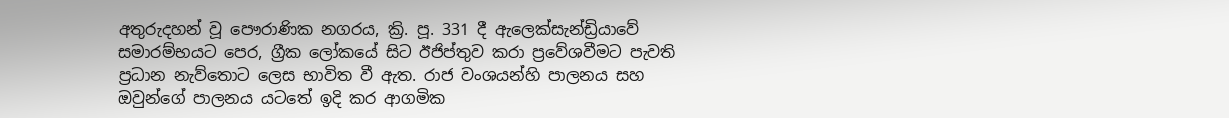අතුරුදහන් වූ පෞරාණික නගරය, ක්‍රි. පූ. 331 දී ඇලෙක්සැන්ඩ්‍රියාවේ සමාරම්භයට පෙර, ග්‍රීක ලෝකයේ සිට ඊජිප්තුව කරා ප්‍රවේශවීමට පැවති ප්‍රධාන නැව්තොට ලෙස භාවිත වී ඇත. රාජ වංශයන්හි පාලනය සහ ඔවුන්ගේ පාලනය යටතේ ඉදි කර ආගමික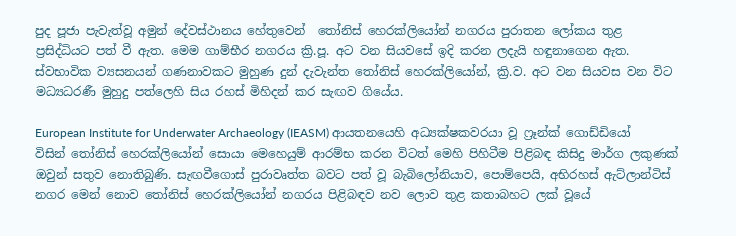පුද පූජා පැවැත්වූ අමුන් දේවස්ථානය හේතුවෙන්  තෝනිස් හෙරක්ලියෝන් නගරය පුරාතන ලෝකය තුළ ප්‍රසිද්ධියට පත් වී ඇත. මෙම ගාම්භීර නගරය ක්‍රි.පූ. අට වන සියවසේ ඉදි කරන ලදැයි හඳුනාගෙන ඇත. ස්වභාවික ව්‍යසනයන් ගණනාවකට මුහුණ දුන් දැවැන්ත තෝනිස් හෙරක්ලියෝන්, ක්‍රි.ව. අට වන සියවස වන විට මධ්‍යධරණී මුහුදු පත්ලෙහි සිය රහස් මිහිදන් කර සැඟව ගියේය.

European Institute for Underwater Archaeology (IEASM) ආයතනයෙහි අධ්‍යක්ෂකවරයා වූ ෆ්‍රෑන්ක් ගොඩ්ඩියෝ විසින් තෝනිස් හෙරක්ලියෝන් සොයා මෙහෙයුම් ආරම්භ කරන විටත් මෙහි පිහිටීම පිළිබඳ කිසිදු මාර්ග ලකුණක් ඔවුන් සතුව නොතිබුණි. සැඟවීගොස් පුරාවෘත්ත බවට පත් වූ බැබිලෝනියාව, පොම්පෙයි, අභිරහස් ඇට්ලාන්ටිස් නගර මෙන් නොව තෝනිස් හෙරක්ලියෝන් නගරය පිළිබඳව නව ලොව තුළ කතාබහට ලක් වූයේ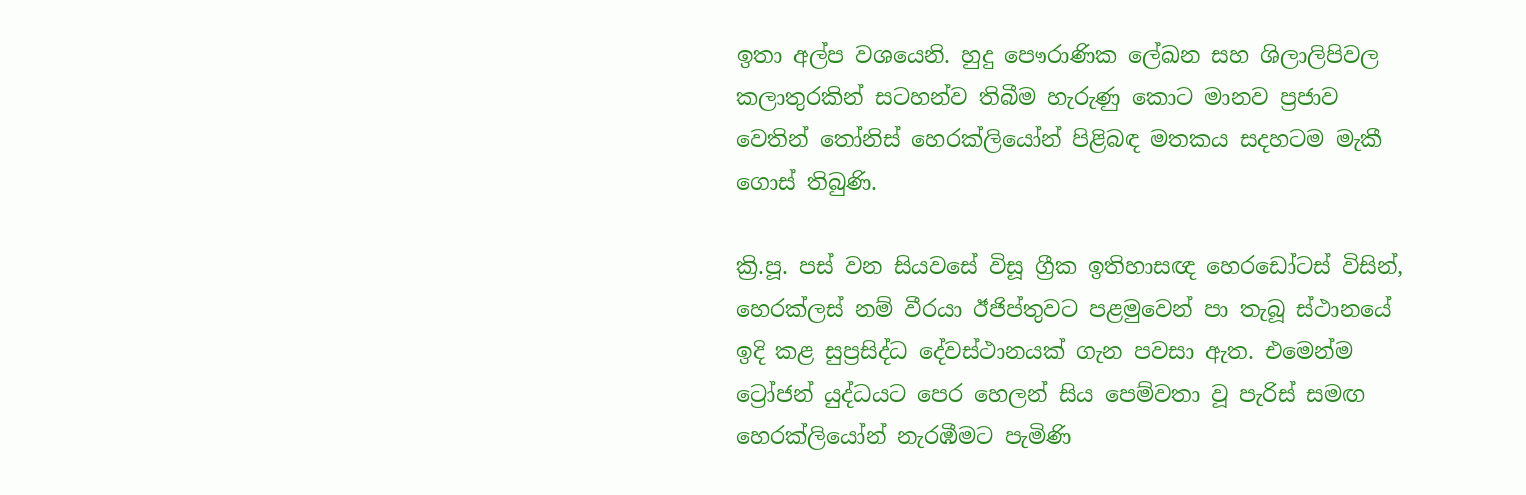ඉතා අල්ප වශයෙනි. හුදු පෞරාණික ලේඛන සහ ශිලාලිපිවල කලාතුරකින් සටහන්ව තිබීම හැරුණු කොට මානව ප්‍රජාව වෙතින් තෝනිස් හෙරක්ලියෝන් පිළිබඳ මතකය සදහටම මැකී ගොස් තිබුණි.

ක්‍රි.පූ. පස් වන සියවසේ විසූ ග්‍රීක ඉතිහාසඥ හෙරඩෝටස් විසින්, හෙරක්ලස් නම් වීරයා ඊජිප්තුවට පළමුවෙන් පා තැබූ ස්ථානයේ ඉදි කළ සුප්‍රසිද්ධ දේවස්ථානයක් ගැන පවසා ඇත. එමෙන්ම ට්‍රෝජන් යුද්ධයට පෙර හෙලන් සිය පෙම්වතා වූ පැරිස් සමඟ හෙරක්ලියෝන් නැරඹීමට පැමිණි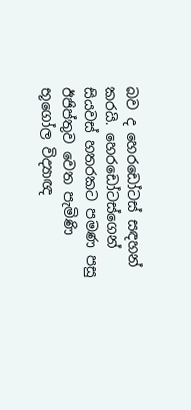බව ද හෙරඩෝටස් සඳහන් කරයි. හෙරඩෝටස්ගෙන් සියවස් හතරකට පමණ පසු ඊජිප්තුව වෙත පැමිණි භූ‍ගෝල විද්‍යාඥ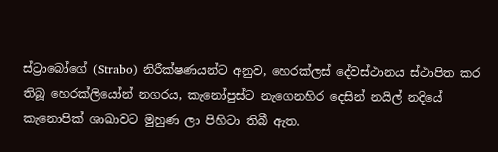ස්ට්‍රාබෝගේ (Strabo) නිරීක්ෂණයන්ට අනුව, හෙරක්ලස් දේවස්ථානය ස්ථාපිත කර තිබූ හෙරක්ලියෝන් නගරය, කැනෝපුස්ට නැගෙනහිර දෙසින් නයිල් නදියේ කැනොපික් ශාඛාවට මුහුණ ලා පිහිටා තිබී ඇත.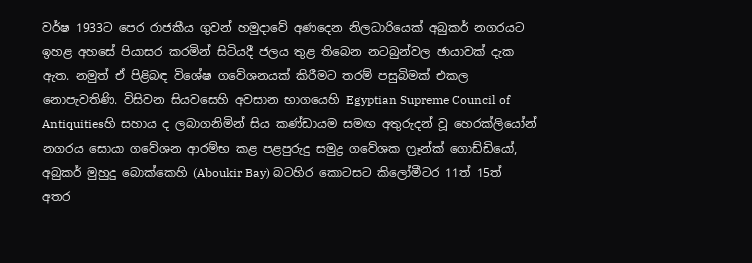වර්ෂ 1933ට පෙර රාජකීය ගුවන් හමුදාවේ අණදෙන නිලධාරියෙක් අබුකර් නගරයට ඉහළ අහසේ පියාසර කරමින් සිටියදී ජලය තුළ තිබෙන නටබුන්වල ඡායාවක් දැක ඇත. නමුත් ඒ පිළිබඳ විශේෂ ගවේශනයක් කිරීමට තරම් පසුබිමක් එකල නොපැවතිණි. විසිවන සියවසෙහි අවසාන භාගයෙහි Egyptian Supreme Council of Antiquitiesහි සහාය ද ලබාගනිමින් සිය කණ්ඩායම සමඟ අතුරුදන් වූ හෙරක්ලියෝන් නගරය සොයා ගවේශන ආරම්භ කළ පළපුරුදු සමුද්‍ර ගවේශක ෆ්‍රෑන්ක් ගොඩ්ඩියෝ, අබුකර් මුහුදු බොක්කෙහි (Aboukir Bay) බටහිර කොටසට කිලෝමීටර 11ත් 15ත් අතර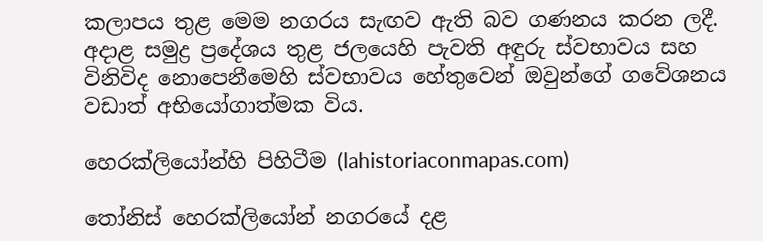කලාපය තුළ මෙම නගරය සැඟව ඇති බව ගණනය කරන ලදී. අදාළ සමුද්‍ර ප්‍රදේශය තුළ ජලයෙහි පැවති අඳුරු ස්වභාවය සහ විනිවිද නොපෙනීමෙහි ස්වභාවය හේතුවෙන් ඔවුන්ගේ ගවේශනය වඩාත් අභියෝගාත්මක විය.

හෙරක්ලියෝන්හි පිහිටීම (lahistoriaconmapas.com)

තෝනිස් හෙරක්ලියෝන් නගරයේ දළ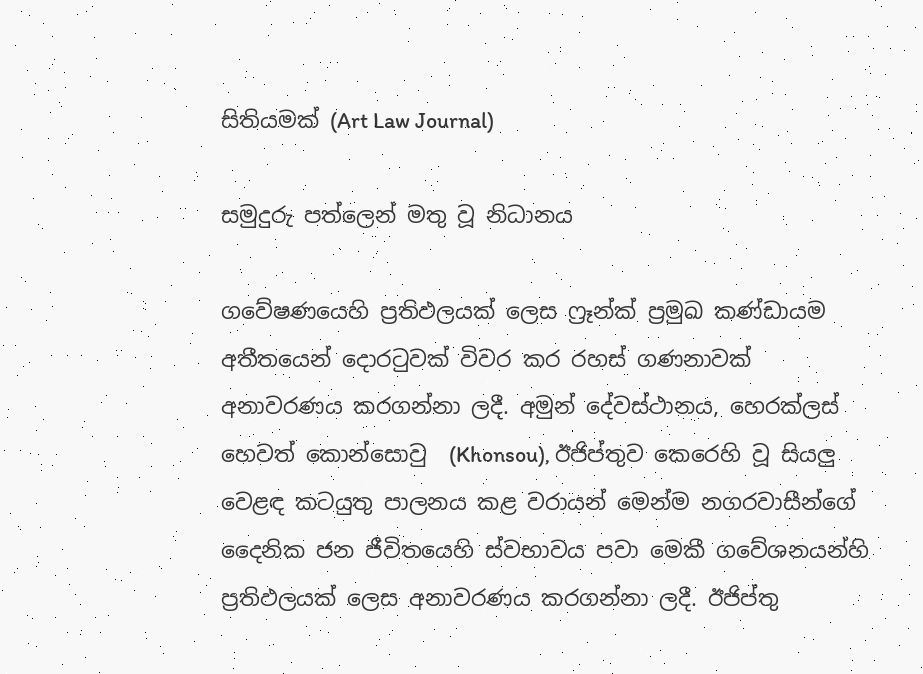සිතියමක් (Art Law Journal)

සමුදුරු පත්ලෙන් මතු වූ නිධානය

ගවේෂණයෙහි ප්‍රතිඵලයක් ලෙස ෆ්‍රෑන්ක් ප්‍රමුඛ කණ්ඩායම අතීතයෙන් දොරටුවක් විවර කර රහස් ගණනාවක් අනාවරණය කරගන්නා ලදී. අමුන් දේවස්ථානය, හෙරක්ලස් හෙවත් කොන්සොවු  (Khonsou), ඊජිප්තුව කෙරෙහි වූ සියලු වෙළඳ කටයුතු පාලනය කළ වරායන් මෙන්ම නගරවාසීන්ගේ දෛනික ජන ජීවිතයෙහි ස්වභාවය පවා මෙකී ගවේශනයන්හි ප්‍රතිඵලයක් ලෙස අනාවරණය කරගන්නා ලදී. ඊජිප්තු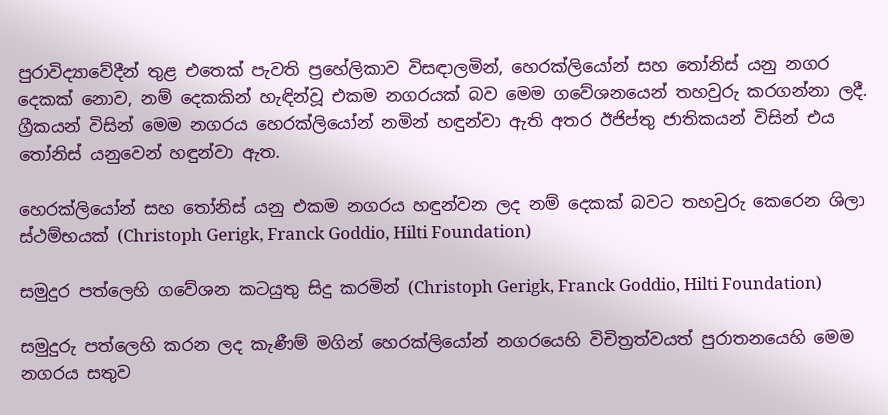පුරාවිද්‍යාවේදීන් තුළ එතෙක් පැවති ප්‍රහේලිකාව විසඳාලමින්, හෙරක්ලියෝන් සහ තෝනිස් යනු නගර දෙකක් නොව, නම් දෙකකින් හැඳින්වූ එකම නගරයක් බව මෙම ගවේශනයෙන් තහවුරු කරගන්නා ලදී. ග්‍රීකයන් විසින් මෙම නගරය හෙරක්ලියෝන් නමින් හඳුන්වා ඇති අතර ඊජිප්තු ජාතිකයන් විසින් එය තෝනිස් යනුවෙන් හඳුන්වා ඇත.

හෙරක්ලියෝන් සහ තෝනිස් යනු එකම නගරය හඳුන්වන ලද නම් දෙකක් බවට තහවුරු කෙරෙන ශිලා ස්ථම්භයක් (Christoph Gerigk, Franck Goddio, Hilti Foundation)

සමුදුර පත්ලෙහි ගවේශන කටයුතු සිදු කරමින් (Christoph Gerigk, Franck Goddio, Hilti Foundation)

සමුදුරු පත්ලෙහි කරන ලද කැණීම් මගින් හෙරක්ලියෝන් නගරයෙහි විචිත්‍රත්වයත් පුරාතනයෙහි මෙම නගරය සතුව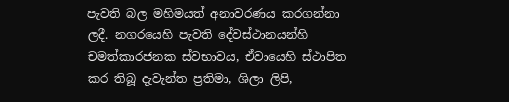පැවති බල මහිමයත් අනාවරණය කරගන්නා ලදී. නගරයෙහි පැවති දේවස්ථානයන්හි චමත්කාරජනක ස්වභාවය, ඒවායෙහි ස්ථාපිත කර තිබූ දැවැන්ත ප්‍රතිමා, ශිලා ලිපි,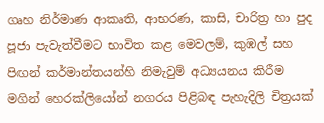ගෘහ නිර්මාණ ආකෘති, ආභරණ, කාසි, චාරිත්‍ර හා පුද පූජා පැවැත්වීමට භාවිත කළ මෙවලම්, කුඹල් සහ පිඟන් කර්මාන්තයන්හි නිමැවුම් අධ්‍යයනය කිරීම මගින් හෙරක්ලියෝන් නගරය පිළිබඳ පැහැදිලි චිත්‍රයක්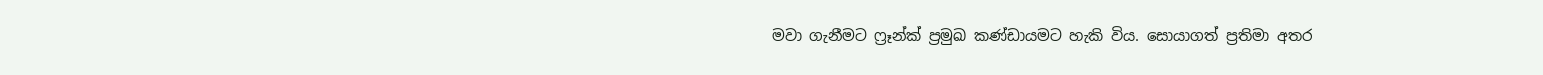මවා ගැනීමට ෆ්‍රෑන්ක් ප්‍රමුඛ කණ්ඩායමට හැකි විය. සොයාගත් ප්‍රතිමා අතර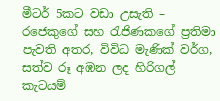මීටර් 5කට වඩා උසැති – රජෙකුගේ සහ රැජිණකගේ ප්‍රතිමා පැවති අතර, විවිධ මැණික් වර්ග, සත්ව රූ අඹන ලද හිරිගල් කැටයම්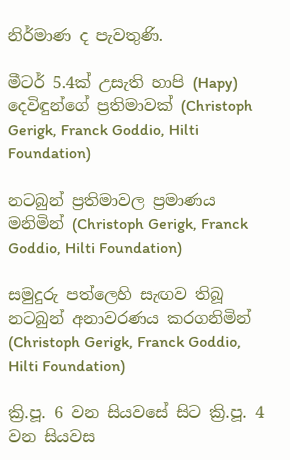නිර්මාණ ද පැවතුණි.

මීටර් 5.4ක් උසැති හාපි (Hapy) දෙවිඳුන්ගේ ප්‍රතිමාවක් (Christoph Gerigk, Franck Goddio, Hilti Foundation)

නටබුන් ප්‍රතිමාවල ප්‍රමාණය මනිමින් (Christoph Gerigk, Franck Goddio, Hilti Foundation)

සමුදුරු පත්ලෙහි සැඟව තිබූ නටබුන් අනාවරණය කරගනිමින් (Christoph Gerigk, Franck Goddio, Hilti Foundation)

ක්‍රි.පූ. 6 වන සියවසේ සිට ක්‍රි.පූ. 4 වන සියවස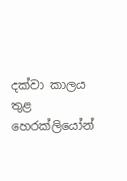දක්වා කාලය තුළ හෙරක්ලියෝන්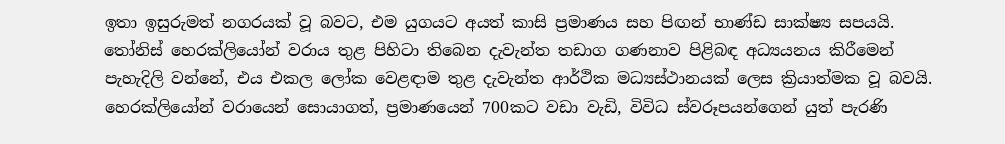ඉතා ඉසුරුමත් නගරයක් වූ බවට, එම යුගයට අයත් කාසි ප්‍රමාණය සහ පිඟන් භාණ්ඩ සාක්ෂ්‍ය සපයයි. තෝනිස් හෙරක්ලියෝන් වරාය තුළ පිහිටා තිබෙන දැවැන්ත තඩාග ගණනාව පිළිබඳ අධ්‍යයනය කිරීමෙන් පැහැදිලි වන්නේ, එය එකල ලෝක වෙළඳාම තුළ දැවැන්ත ආර්ථික මධ්‍යස්ථානයක් ලෙස ක්‍රියාත්මක වූ බවයි. හෙරක්ලියෝන් වරායෙන් සොයාගත්, ප්‍රමාණයෙන් 700කට වඩා වැඩි, විවිධ ස්වරූපයන්ගෙන් යුත් පැරණි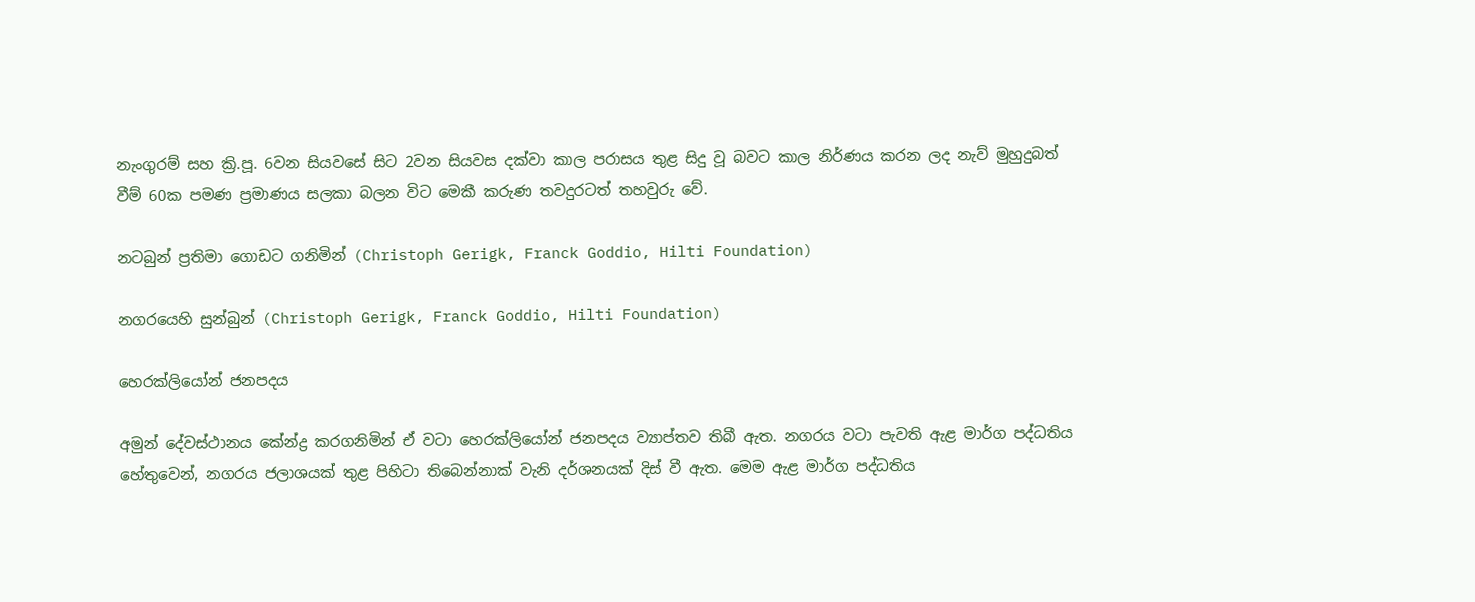නැංගුරම් සහ ක්‍රි.පූ. 6වන සියවසේ සිට 2වන සියවස දක්වා කාල පරාසය තුළ සිදු වූ බවට කාල නිර්ණය කරන ලද නැව් මුහුදුබත් වීම් 60ක පමණ ප්‍රමාණය සලකා බලන විට මෙකී කරුණ තවදුරටත් තහවුරු වේ.

න‍ටබුන් ප්‍රතිමා ගොඩට ගනිමින් (Christoph Gerigk, Franck Goddio, Hilti Foundation)

නගරයෙහි සුන්බුන් (Christoph Gerigk, Franck Goddio, Hilti Foundation)

හෙරක්ලියෝන් ජනපදය

අමුන් දේවස්ථානය කේන්ද්‍ර කරගනිමින් ඒ වටා හෙරක්ලියෝන් ජනපදය ව්‍යාප්තව තිබී ඇත. නගරය වටා පැවති ඇළ මාර්ග පද්ධතිය හේතුවෙන්, නගරය ජලාශයක් තුළ පිහිටා තිබෙන්නාක් වැනි දර්ශනයක් දිස් වී ඇත. මෙම ඇළ මාර්ග පද්ධතිය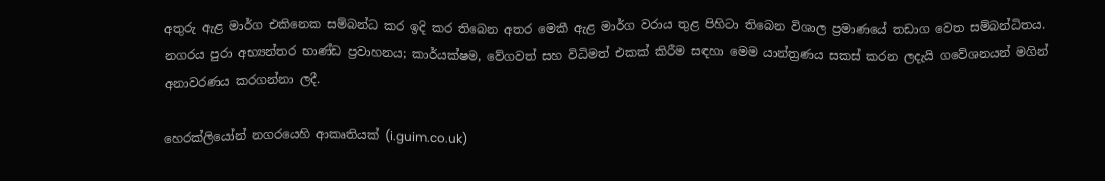අතුරු ඇළ මාර්ග එකිනෙක සම්බන්ධ කර ඉදි කර තිබෙන අතර මෙකී ඇළ මාර්ග වරාය තුළ පිහිටා තිබෙන විශාල ප්‍රමාණයේ තඩාග වෙත සම්බන්ධිතය. නගරය පුරා අභ්‍යන්තර භාණ්ඩ ප්‍රවාහනය; කාර්යක්ෂම, වේගවත් සහ විධිමත් එකක් කිරීම සඳහා මෙම යාන්ත්‍රණය සකස් කරන ලදැයි ගවේශනයන් මගින් අනාවරණය කරගන්නා ලදී.

හෙරක්ලියෝන් නගරයෙහි ආකෘතියක් (i.guim.co.uk)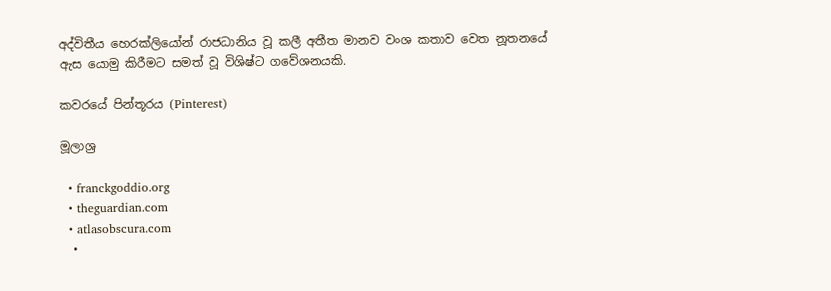අද්විතීය හෙරක්ලියෝන් රාජධානිය වූ කලී අතීත මානව වංශ කතාව වෙත නූතනයේ ඇස යොමු කිරීමට සමත් වූ විශිෂ්ට ගවේශනයකි.

කවරයේ පින්තූරය (Pinterest)

මූලාශ්‍ර

  • franckgoddio.org
  • theguardian.com
  • atlasobscura.com
  •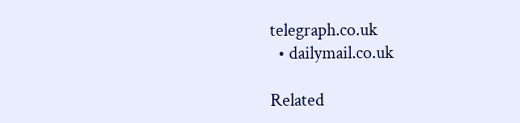telegraph.co.uk
  • dailymail.co.uk

Related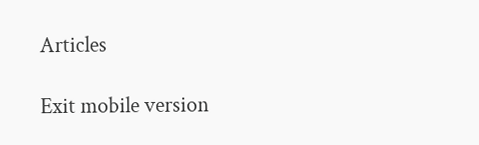Articles

Exit mobile version